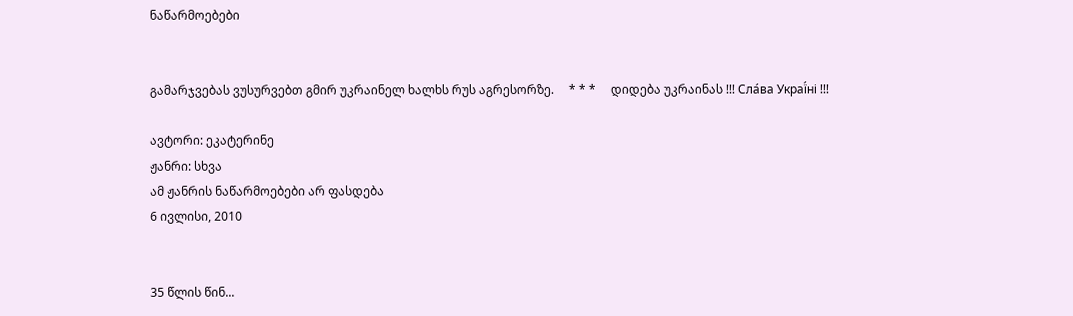ნაწარმოებები


გამარჯვებას ვუსურვებთ გმირ უკრაინელ ხალხს რუს აგრესორზე.     * * *     დიდება უკრაინას !!! Сла́ва Украї́ні !!!

ავტორი: ეკატერინე
ჟანრი: სხვა
ამ ჟანრის ნაწარმოებები არ ფასდება
6 ივლისი, 2010


35 წლის წინ...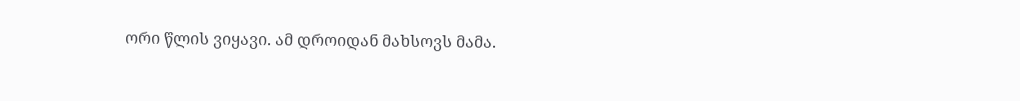ორი წლის ვიყავი. ამ დროიდან მახსოვს მამა.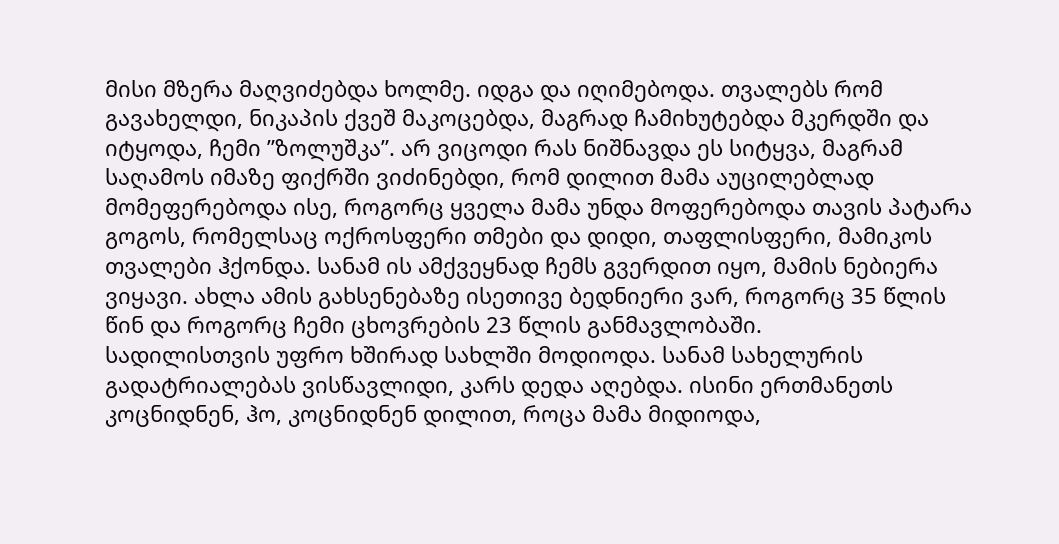მისი მზერა მაღვიძებდა ხოლმე. იდგა და იღიმებოდა. თვალებს რომ გავახელდი, ნიკაპის ქვეშ მაკოცებდა, მაგრად ჩამიხუტებდა მკერდში და იტყოდა, ჩემი ”ზოლუშკა”. არ ვიცოდი რას ნიშნავდა ეს სიტყვა, მაგრამ საღამოს იმაზე ფიქრში ვიძინებდი, რომ დილით მამა აუცილებლად მომეფერებოდა ისე, როგორც ყველა მამა უნდა მოფერებოდა თავის პატარა გოგოს, რომელსაც ოქროსფერი თმები და დიდი, თაფლისფერი, მამიკოს თვალები ჰქონდა. სანამ ის ამქვეყნად ჩემს გვერდით იყო, მამის ნებიერა ვიყავი. ახლა ამის გახსენებაზე ისეთივე ბედნიერი ვარ, როგორც 35 წლის წინ და როგორც ჩემი ცხოვრების 23 წლის განმავლობაში.
სადილისთვის უფრო ხშირად სახლში მოდიოდა. სანამ სახელურის გადატრიალებას ვისწავლიდი, კარს დედა აღებდა. ისინი ერთმანეთს კოცნიდნენ, ჰო, კოცნიდნენ დილით, როცა მამა მიდიოდა,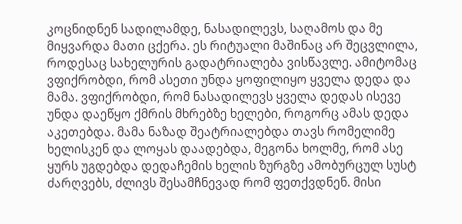კოცნიდნენ სადილამდე, ნასადილევს, საღამოს და მე მიყვარდა მათი ცქერა. ეს რიტუალი მაშინაც არ შეცვლილა, როდესაც სახელურის გადატრიალება ვისწავლე. ამიტომაც ვფიქრობდი, რომ ასეთი უნდა ყოფილიყო ყველა დედა და მამა. ვფიქრობდი, რომ ნასადილევს ყველა დედას ისევე უნდა დაეწყო ქმრის მხრებზე ხელები, როგორც ამას დედა აკეთებდა. მამა ნაზად შეატრიალებდა თავს რომელიმე ხელისკენ და ლოყას დაადებდა, მეგონა ხოლმე, რომ ასე ყურს უგდებდა დედაჩემის ხელის ზურგზე ამობურცულ სუსტ ძარღვებს, ძლივს შესამჩნევად რომ ფეთქვდნენ. მისი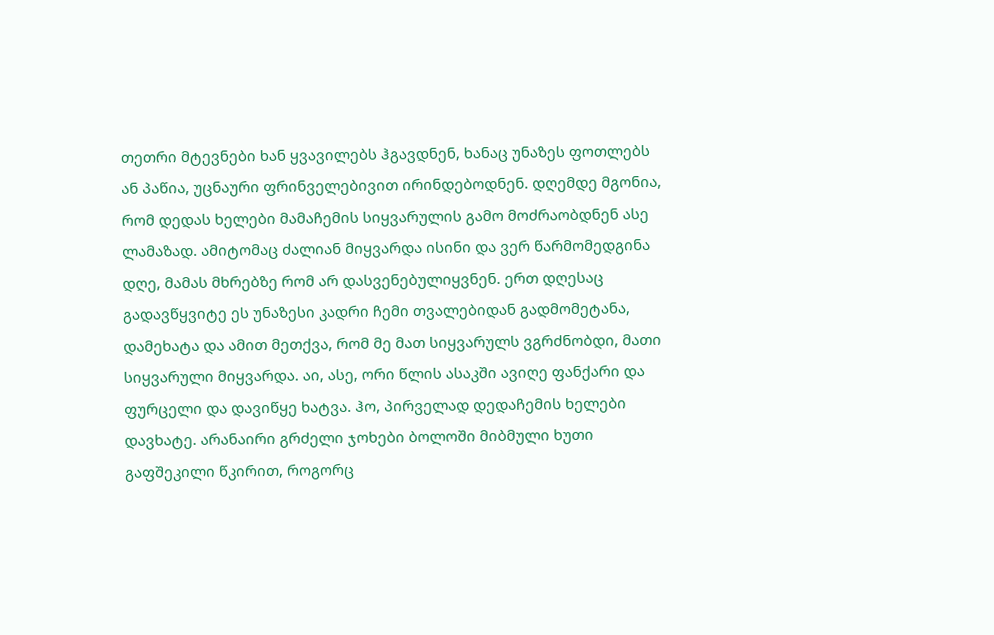თეთრი მტევნები ხან ყვავილებს ჰგავდნენ, ხანაც უნაზეს ფოთლებს ან პაწია, უცნაური ფრინველებივით ირინდებოდნენ. დღემდე მგონია, რომ დედას ხელები მამაჩემის სიყვარულის გამო მოძრაობდნენ ასე ლამაზად. ამიტომაც ძალიან მიყვარდა ისინი და ვერ წარმომედგინა დღე, მამას მხრებზე რომ არ დასვენებულიყვნენ. ერთ დღესაც გადავწყვიტე ეს უნაზესი კადრი ჩემი თვალებიდან გადმომეტანა, დამეხატა და ამით მეთქვა, რომ მე მათ სიყვარულს ვგრძნობდი, მათი სიყვარული მიყვარდა. აი, ასე, ორი წლის ასაკში ავიღე ფანქარი და ფურცელი და დავიწყე ხატვა. ჰო, პირველად დედაჩემის ხელები დავხატე. არანაირი გრძელი ჯოხები ბოლოში მიბმული ხუთი გაფშეკილი წკირით, როგორც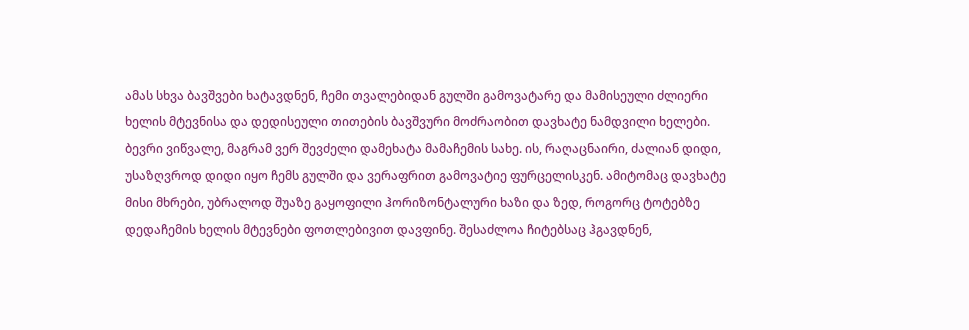ამას სხვა ბავშვები ხატავდნენ, ჩემი თვალებიდან გულში გამოვატარე და მამისეული ძლიერი ხელის მტევნისა და დედისეული თითების ბავშვური მოძრაობით დავხატე ნამდვილი ხელები. ბევრი ვიწვალე, მაგრამ ვერ შევძელი დამეხატა მამაჩემის სახე. ის, რაღაცნაირი, ძალიან დიდი, უსაზღვროდ დიდი იყო ჩემს გულში და ვერაფრით გამოვატიე ფურცელისკენ. ამიტომაც დავხატე მისი მხრები, უბრალოდ შუაზე გაყოფილი ჰორიზონტალური ხაზი და ზედ, როგორც ტოტებზე დედაჩემის ხელის მტევნები ფოთლებივით დავფინე. შესაძლოა ჩიტებსაც ჰგავდნენ,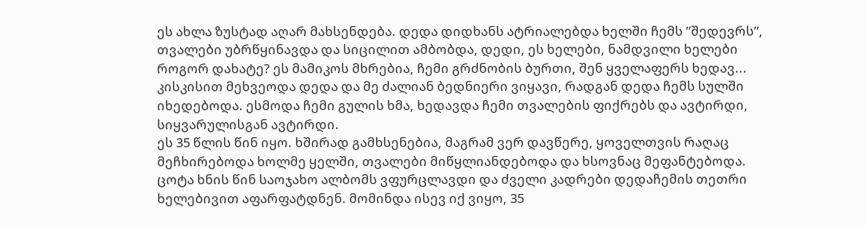ეს ახლა ზუსტად აღარ მახსენდება. დედა დიდხანს ატრიალებდა ხელში ჩემს ”შედევრს”, თვალები უბრწყინავდა და სიცილით ამბობდა, დედი, ეს ხელები, ნამდვილი ხელები როგორ დახატე? ეს მამიკოს მხრებია, ჩემი გრძნობის ბურთი, შენ ყველაფერს ხედავ... კისკისით მეხვეოდა დედა და მე ძალიან ბედნიერი ვიყავი, რადგან დედა ჩემს სულში იხედებოდა. ესმოდა ჩემი გულის ხმა, ხედავდა ჩემი თვალების ფიქრებს და ავტირდი, სიყვარულისგან ავტირდი.
ეს 35 წლის წინ იყო. ხშირად გამხსენებია, მაგრამ ვერ დავწერე, ყოველთვის რაღაც მეჩხირებოდა ხოლმე ყელში, თვალები მიწყლიანდებოდა და ხსოვნაც მეფანტებოდა. ცოტა ხნის წინ საოჯახო ალბომს ვფურცლავდი და ძველი კადრები დედაჩემის თეთრი ხელებივით აფარფატდნენ. მომინდა ისევ იქ ვიყო, 35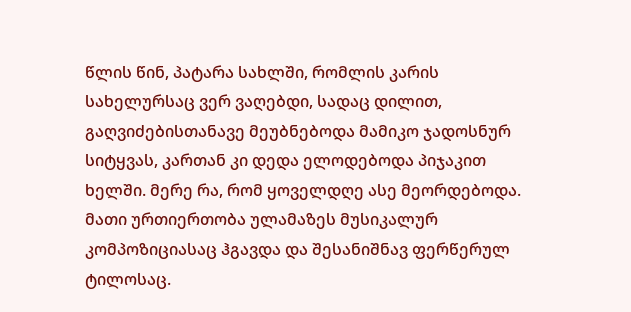წლის წინ, პატარა სახლში, რომლის კარის სახელურსაც ვერ ვაღებდი, სადაც დილით, გაღვიძებისთანავე მეუბნებოდა მამიკო ჯადოსნურ სიტყვას, კართან კი დედა ელოდებოდა პიჯაკით ხელში. მერე რა, რომ ყოველდღე ასე მეორდებოდა. მათი ურთიერთობა ულამაზეს მუსიკალურ კომპოზიციასაც ჰგავდა და შესანიშნავ ფერწერულ ტილოსაც.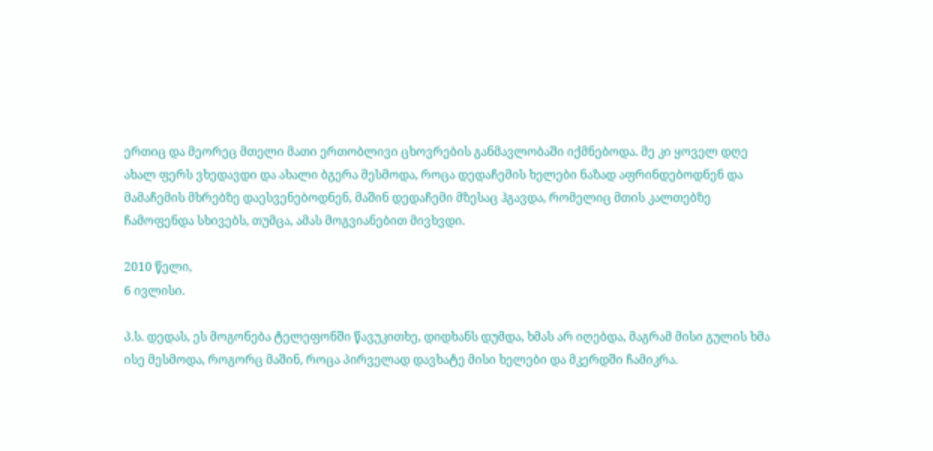ერთიც და მეორეც მთელი მათი ერთობლივი ცხოვრების განმავლობაში იქმნებოდა. მე კი ყოველ დღე ახალ ფერს ვხედავდი და ახალი ბგერა მესმოდა, როცა დედაჩემის ხელები ნაზად აფრინდებოდნენ და მამაჩემის მხრებზე დაესვენებოდნენ, მაშინ დედაჩემი მზესაც ჰგავდა, რომელიც მთის კალთებზე ჩამოფენდა სხივებს, თუმცა, ამას მოგვიანებით მივხვდი.

2010 წელი,
6 ივლისი.

პ.ს. დედას, ეს მოგონება ტელეფონში წავუკითხე, დიდხანს დუმდა, ხმას არ იღებდა, მაგრამ მისი გულის ხმა ისე მესმოდა, როგორც მაშინ, როცა პირველად დავხატე მისი ხელები და მკერდში ჩამიკრა.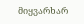მიყვარხარ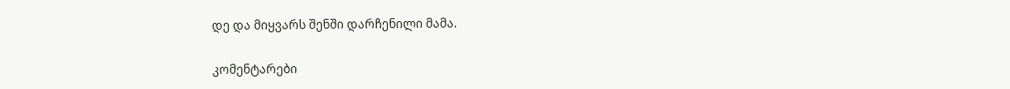დე და მიყვარს შენში დარჩენილი მამა.

კომენტარები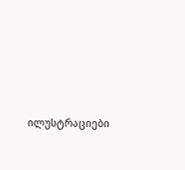ილუსტრაციები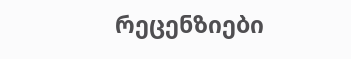რეცენზიები